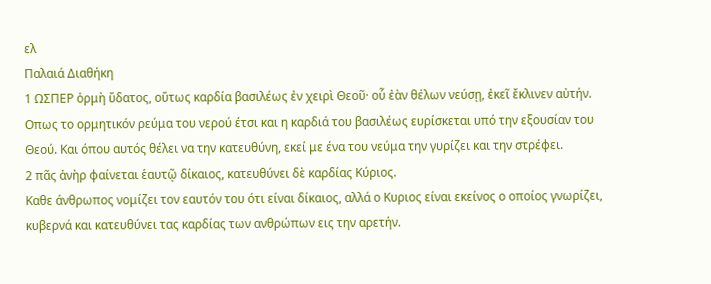ελ
Παλαιά Διαθήκη
1 ΩΣΠΕΡ ὁρμὴ ὕδατος, οὕτως καρδία βασιλέως ἐν χειρὶ Θεοῦ· οὗ ἐὰν θέλων νεύσῃ, ἐκεῖ ἔκλινεν αὐτήν.
Οπως το ορμητικόν ρεύμα του νερού έτσι και η καρδιά του βασιλέως ευρίσκεται υπό την εξουσίαν του Θεού. Και όπου αυτός θέλει να την κατευθύνη, εκεί με ένα του νεύμα την γυρίζει και την στρέφει.
2 πᾶς ἀνὴρ φαίνεται ἑαυτῷ δίκαιος, κατευθύνει δὲ καρδίας Κύριος.
Καθε άνθρωπος νομίζει τον εαυτόν του ότι είναι δίκαιος, αλλά ο Κυριος είναι εκείνος ο οποίος γνωρίζει, κυβερνά και κατευθύνει τας καρδίας των ανθρώπων εις την αρετήν.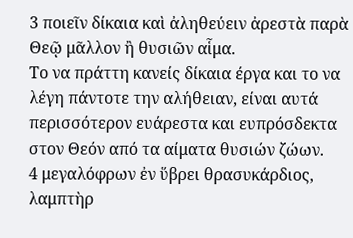3 ποιεῖν δίκαια καὶ ἀληθεύειν ἀρεστὰ παρὰ Θεῷ μᾶλλον ἢ θυσιῶν αἷμα.
Το να πράττη κανείς δίκαια έργα και το να λέγη πάντοτε την αλήθειαν, είναι αυτά περισσότερον ευάρεστα και ευπρόσδεκτα στον Θεόν από τα αίματα θυσιών ζώων.
4 μεγαλόφρων ἐν ὕβρει θρασυκάρδιος, λαμπτὴρ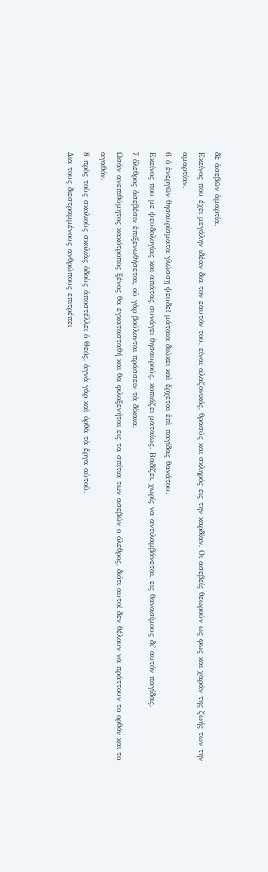δὲ ἀσεβῶν ἁμαρτία.
Εκείνος που έχει μεγάλην ιδέαν δια τον εαυτόν του, είναι αλαζονικός, θρασύς και σκληρός εις την καρδίαν. Οι ασεβείς θεωρούν ως φως και χαράν της ζωής των την αμαρτίαν.
6 ὁ ἐνεργῶν θησαυρίσματα γλώσσῃ ψευδεῖ μάταια διώκει καὶ ἔρχεται ἐπὶ παγίδας θανάτου.
Εκείνος που με ψευδολογίας και απάτας συνάγει θησαυρούς, κοπιάζει ματαίως. Βαδίζει, χωρίς να αντιλαμβάνεται, εις θανασίμους δι' αυτόν παγίδας.
7 ὄλεθρος ἀσεβέσιν ἐπιξενωθήσεται, οὐ γὰρ βούλονται πράσσειν τὰ δίκαια.
Ωσάν ανεπιθύμητος κακότροπος ξένος θα εγκατασταθή και θα φιλοξενήται εις τα σπίτια των ασεβών ο όλεθρος, διότι αυτοί δεν θέλουν να πράττουν το ορθόν και το αγαθόν.
8 πρὸς τοὺς σκολιοὺς σκολιὰς ὁδοὺς ἀποστέλλει ὁ Θεός, ἁγνὰ γὰρ καὶ ὀρθὰ τὰ ἔργα αὐτοῦ.
Δια τους διεστραμμένους ανθρώπους επιτρέπει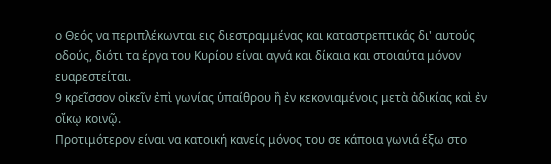ο Θεός να περιπλέκωνται εις διεστραμμένας και καταστρεπτικάς δι' αυτούς οδούς, διότι τα έργα του Κυρίου είναι αγνά και δίκαια και στοιαύτα μόνον ευαρεστείται.
9 κρεῖσσον οἰκεῖν ἐπὶ γωνίας ὑπαίθρου ἢ ἐν κεκονιαμένοις μετὰ ἀδικίας καὶ ἐν οἴκῳ κοινῷ.
Προτιμότερον είναι να κατοική κανείς μόνος του σε κάποια γωνιά έξω στο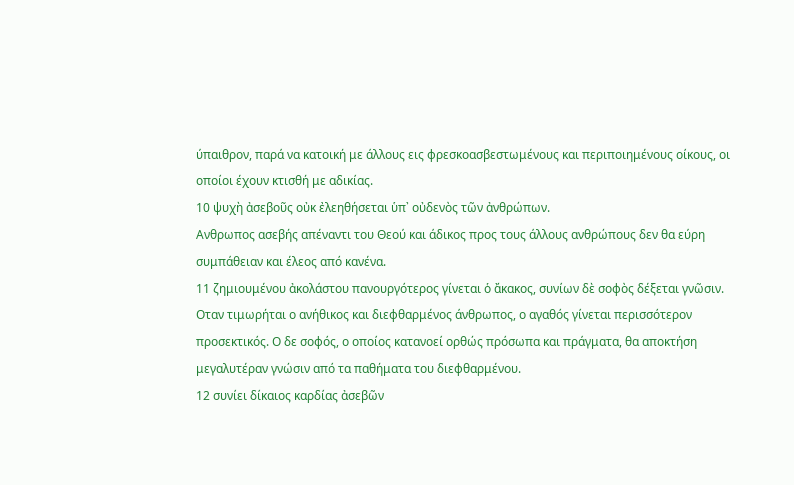ύπαιθρον, παρά να κατοική με άλλους εις φρεσκοασβεστωμένους και περιποιημένους οίκους, οι οποίοι έχουν κτισθή με αδικίας.
10 ψυχὴ ἀσεβοῦς οὐκ ἐλεηθήσεται ὑπ᾿ οὐδενὸς τῶν ἀνθρώπων.
Ανθρωπος ασεβής απέναντι του Θεού και άδικος προς τους άλλους ανθρώπους δεν θα εύρη συμπάθειαν και έλεος από κανένα.
11 ζημιουμένου ἀκολάστου πανουργότερος γίνεται ὁ ἄκακος, συνίων δὲ σοφὸς δέξεται γνῶσιν.
Οταν τιμωρήται ο ανήθικος και διεφθαρμένος άνθρωπος, ο αγαθός γίνεται περισσότερον προσεκτικός. Ο δε σοφός, ο οποίος κατανοεί ορθώς πρόσωπα και πράγματα, θα αποκτήση μεγαλυτέραν γνώσιν από τα παθήματα του διεφθαρμένου.
12 συνίει δίκαιος καρδίας ἀσεβῶν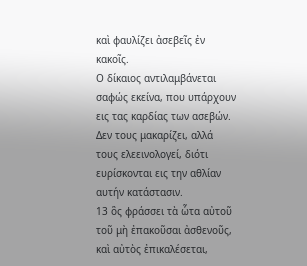καὶ φαυλίζει ἀσεβεῖς ἐν κακοῖς.
Ο δίκαιος αντιλαμβάνεται σαφώς εκείνα, που υπάρχουν εις τας καρδίας των ασεβών. Δεν τους μακαρίζει, αλλά τους ελεεινολογεί, διότι ευρίσκονται εις την αθλίαν αυτήν κατάστασιν.
13 ὃς φράσσει τὰ ὧτα αὐτοῦ τοῦ μὴ ἐπακοῦσαι ἀσθενοῦς, καὶ αὐτὸς ἐπικαλέσεται,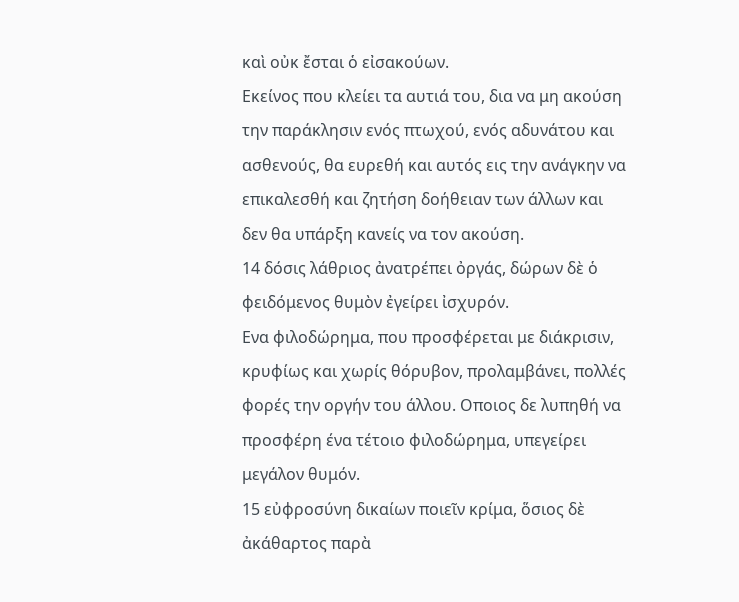καὶ οὐκ ἔσται ὁ εἰσακούων.
Εκείνος που κλείει τα αυτιά του, δια να μη ακούση την παράκλησιν ενός πτωχού, ενός αδυνάτου και ασθενούς, θα ευρεθή και αυτός εις την ανάγκην να επικαλεσθή και ζητήση δοήθειαν των άλλων και δεν θα υπάρξη κανείς να τον ακούση.
14 δόσις λάθριος ἀνατρέπει ὀργάς, δώρων δὲ ὁ φειδόμενος θυμὸν ἐγείρει ἰσχυρόν.
Ενα φιλοδώρημα, που προσφέρεται με διάκρισιν, κρυφίως και χωρίς θόρυβον, προλαμβάνει, πολλές φορές την οργήν του άλλου. Οποιος δε λυπηθή να προσφέρη ένα τέτοιο φιλοδώρημα, υπεγείρει μεγάλον θυμόν.
15 εὐφροσύνη δικαίων ποιεῖν κρίμα, ὅσιος δὲ ἀκάθαρτος παρὰ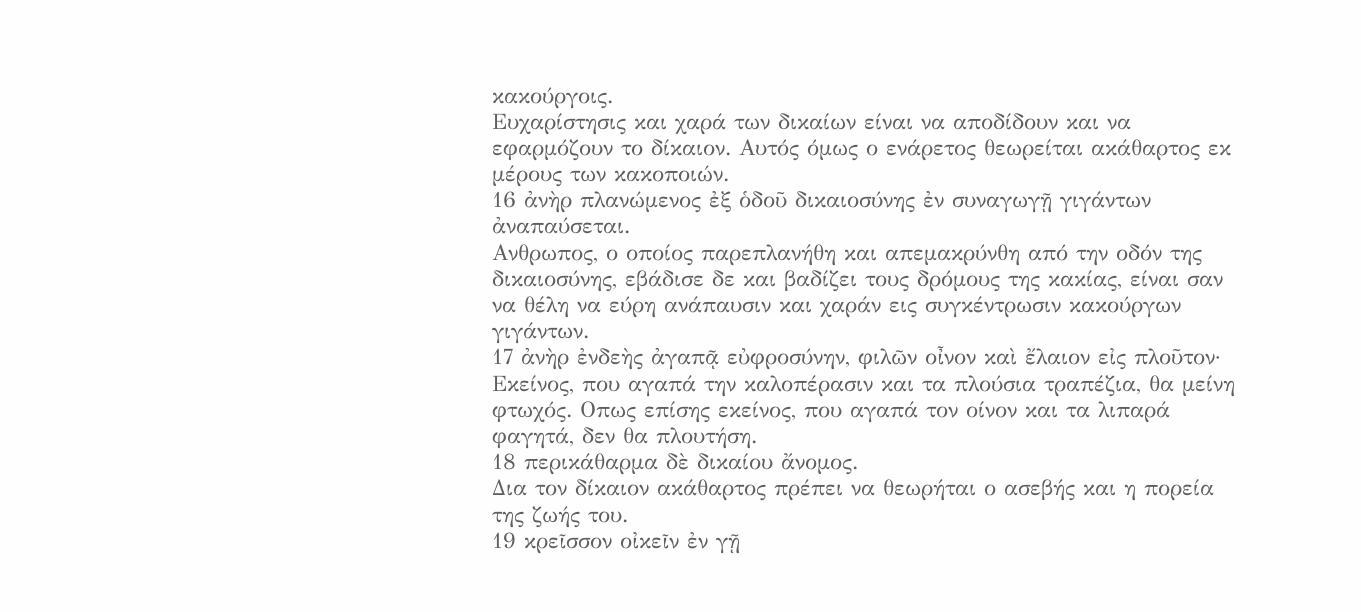κακούργοις.
Ευχαρίστησις και χαρά των δικαίων είναι να αποδίδουν και να εφαρμόζουν το δίκαιον. Αυτός όμως ο ενάρετος θεωρείται ακάθαρτος εκ μέρους των κακοποιών.
16 ἀνὴρ πλανώμενος ἐξ ὁδοῦ δικαιοσύνης ἐν συναγωγῇ γιγάντων ἀναπαύσεται.
Ανθρωπος, ο οποίος παρεπλανήθη και απεμακρύνθη από την οδόν της δικαιοσύνης, εβάδισε δε και βαδίζει τους δρόμους της κακίας, είναι σαν να θέλη να εύρη ανάπαυσιν και χαράν εις συγκέντρωσιν κακούργων γιγάντων.
17 ἀνὴρ ἐνδεὴς ἀγαπᾷ εὐφροσύνην, φιλῶν οἶνον καὶ ἔλαιον εἰς πλοῦτον·
Εκείνος, που αγαπά την καλοπέρασιν και τα πλούσια τραπέζια, θα μείνη φτωχός. Οπως επίσης εκείνος, που αγαπά τον οίνον και τα λιπαρά φαγητά, δεν θα πλουτήση.
18 περικάθαρμα δὲ δικαίου ἄνομος.
Δια τον δίκαιον ακάθαρτος πρέπει να θεωρήται ο ασεβής και η πορεία της ζωής του.
19 κρεῖσσον οἰκεῖν ἐν γῇ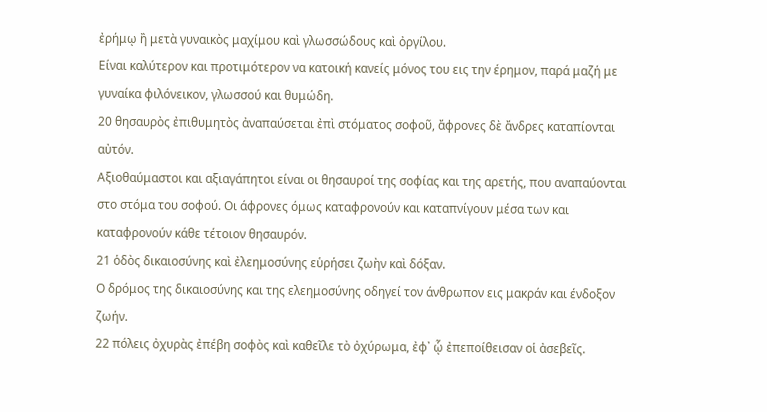ἐρήμῳ ἢ μετὰ γυναικὸς μαχίμου καὶ γλωσσώδους καὶ ὀργίλου.
Είναι καλύτερον και προτιμότερον να κατοική κανείς μόνος του εις την έρημον, παρά μαζή με γυναίκα φιλόνεικον, γλωσσού και θυμώδη.
20 θησαυρὸς ἐπιθυμητὸς ἀναπαύσεται ἐπὶ στόματος σοφοῦ, ἄφρονες δὲ ἄνδρες καταπίονται αὐτόν.
Αξιοθαύμαστοι και αξιαγάπητοι είναι οι θησαυροί της σοφίας και της αρετής, που αναπαύονται στο στόμα του σοφού. Οι άφρονες όμως καταφρονούν και καταπνίγουν μέσα των και καταφρονούν κάθε τέτοιον θησαυρόν.
21 ὁδὸς δικαιοσύνης καὶ ἐλεημοσύνης εὑρήσει ζωὴν καὶ δόξαν.
Ο δρόμος της δικαιοσύνης και της ελεημοσύνης οδηγεί τον άνθρωπον εις μακράν και ένδοξον ζωήν.
22 πόλεις ὀχυρὰς ἐπέβη σοφὸς καὶ καθεῖλε τὸ ὀχύρωμα, ἐφ᾿ ᾧ ἐπεποίθεισαν οἱ ἀσεβεῖς.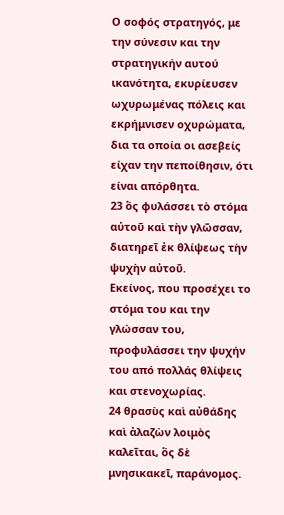Ο σοφός στρατηγός, με την σύνεσιν και την στρατηγικήν αυτού ικανότητα, εκυρίευσεν ωχυρωμένας πόλεις και εκρήμνισεν οχυρώματα, δια τα οποία οι ασεβείς είχαν την πεποίθησιν, ότι είναι απόρθητα.
23 ὃς φυλάσσει τὸ στόμα αὐτοῦ καὶ τὴν γλῶσσαν, διατηρεῖ ἐκ θλίψεως τὴν ψυχὴν αὐτοῦ.
Εκείνος, που προσέχει το στόμα του και την γλώσσαν του, προφυλάσσει την ψυχήν του από πολλάς θλίψεις και στενοχωρίας.
24 θρασὺς καὶ αὐθάδης καὶ ἀλαζὼν λοιμὸς καλεῖται, ὃς δὲ μνησικακεῖ, παράνομος.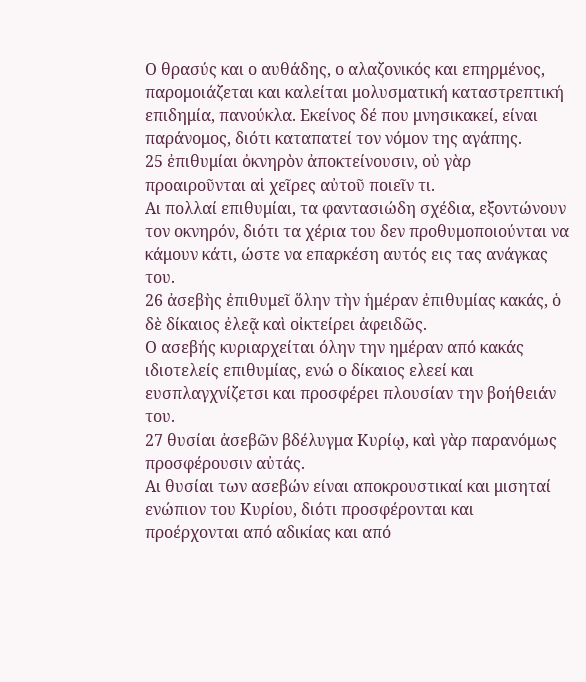Ο θρασύς και ο αυθάδης, ο αλαζονικός και επηρμένος, παρομοιάζεται και καλείται μολυσματική καταστρεπτική επιδημία, πανούκλα. Εκείνος δέ που μνησικακεί, είναι παράνομος, διότι καταπατεί τον νόμον της αγάπης.
25 ἐπιθυμίαι ὀκνηρὸν ἀποκτείνουσιν, οὐ γὰρ προαιροῦνται αἱ χεῖρες αὐτοῦ ποιεῖν τι.
Αι πολλαί επιθυμίαι, τα φαντασιώδη σχέδια, εξοντώνουν τον οκνηρόν, διότι τα χέρια του δεν προθυμοποιούνται να κάμουν κάτι, ώστε να επαρκέση αυτός εις τας ανάγκας του.
26 ἀσεβὴς ἐπιθυμεῖ ὅλην τὴν ἡμέραν ἐπιθυμίας κακάς, ὁ δὲ δίκαιος ἐλεᾷ καὶ οἰκτείρει ἀφειδῶς.
Ο ασεβής κυριαρχείται όλην την ημέραν από κακάς ιδιοτελείς επιθυμίας, ενώ ο δίκαιος ελεεί και ευσπλαγχνίζετσι και προσφέρει πλουσίαν την βοήθειάν του.
27 θυσίαι ἀσεβῶν βδέλυγμα Κυρίῳ, καὶ γὰρ παρανόμως προσφέρουσιν αὐτάς.
Αι θυσίαι των ασεβών είναι αποκρουστικαί και μισηταί ενώπιον του Κυρίου, διότι προσφέρονται και προέρχονται από αδικίας και από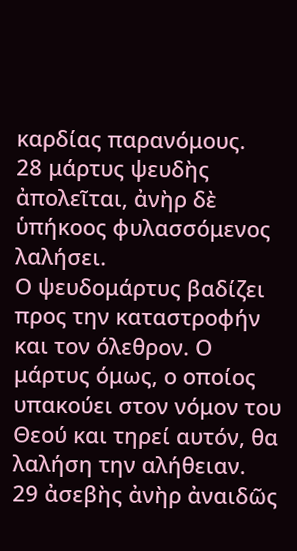καρδίας παρανόμους.
28 μάρτυς ψευδὴς ἀπολεῖται, ἀνὴρ δὲ ὑπήκοος φυλασσόμενος λαλήσει.
Ο ψευδομάρτυς βαδίζει προς την καταστροφήν και τον όλεθρον. Ο μάρτυς όμως, ο οποίος υπακούει στον νόμον του Θεού και τηρεί αυτόν, θα λαλήση την αλήθειαν.
29 ἀσεβὴς ἀνὴρ ἀναιδῶς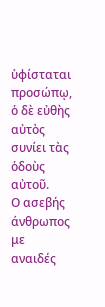ὑφίσταται προσώπῳ, ὁ δὲ εὐθὴς αὐτὸς συνίει τὰς ὁδοὺς αὐτοῦ.
Ο ασεβής άνθρωπος με αναιδές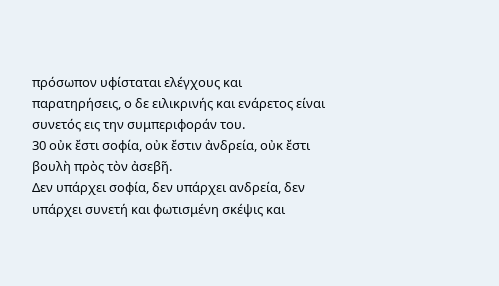πρόσωπον υφίσταται ελέγχους και παρατηρήσεις, ο δε ειλικρινής και ενάρετος είναι συνετός εις την συμπεριφοράν του.
30 οὐκ ἔστι σοφία, οὐκ ἔστιν ἀνδρεία, οὐκ ἔστι βουλὴ πρὸς τὸν ἀσεβῆ.
Δεν υπάρχει σοφία, δεν υπάρχει ανδρεία, δεν υπάρχει συνετή και φωτισμένη σκέψις και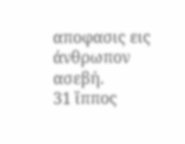αποφασις εις άνθρωπον ασεβή.
31 ἵππος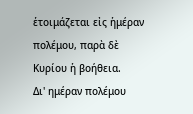ἑτοιμάζεται εἰς ἡμέραν πολέμου, παρὰ δὲ Κυρίου ἡ βοήθεια.
Δι' ημέραν πολέμου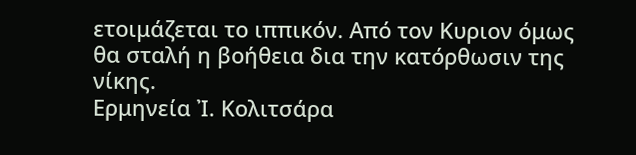ετοιμάζεται το ιππικόν. Από τον Κυριον όμως θα σταλή η βοήθεια δια την κατόρθωσιν της νίκης.
Ερμηνεία Ἰ. Κολιτσάρα